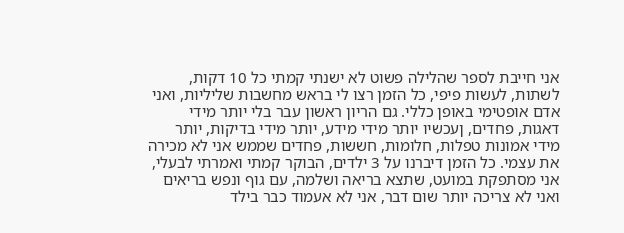אני חייבת לספר שהלילה פשוט לא ישנתי קמתי כל 10 דקות, לשתות, לעשות פיפי, כל הזמן רצו לי בראש מחשבות שליליות, ואני אדם אופטימי באופן כללי. גם הריון ראשון עבר בלי יותר מידי דאגות, פחדים, ןעכשיו יותר מידי מידע, יותר מידי בדיקות, יותר מידי אמונות טפלות, חלומות, חששות, פחדים שממש אני לא מכירה את עצמי. כל הזמן דיברנו על 3 ילדים, הבוקר קמתי ואמרתי לבעלי, אני מסתפקת במועט, שתצא בריאה ושלמה, עם גוף ונפש בריאים ואני לא צריכה יותר שום דבר, אני לא אעמוד כבר בילד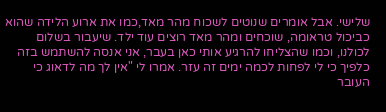שלישי. אבל אומרים שנוטים לשכוח מהר מאד,כמו את ארוע הלידה שהוא כביכול טראומה, שוכחים ומהר מאד רוצים עוד ילד. שיעבור בשלום לכולנו, וכמו שהצליחו להרגיע אותי כאן בעבר, אני אנסה להשתמש בזה כלפיך כי לי לפחות לכמה ימים זה עזר. אמרו לי "אין לך מה לדאוג כי העובר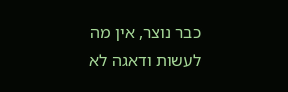כבר נוצר, אין מה לעשות ודאגה לא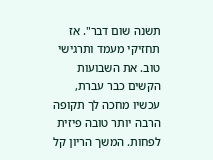תשנה שום דבר". אז תחזיקי מעמד ותרגישי טוב. את השבועות הקשים כבר עברת, עכשיו מחכה לך תקופה הרבה יותר טובה פיזית לפחות. המשך הריון קל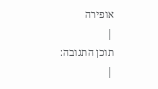אופירה
|
תוכן התגובה:
|